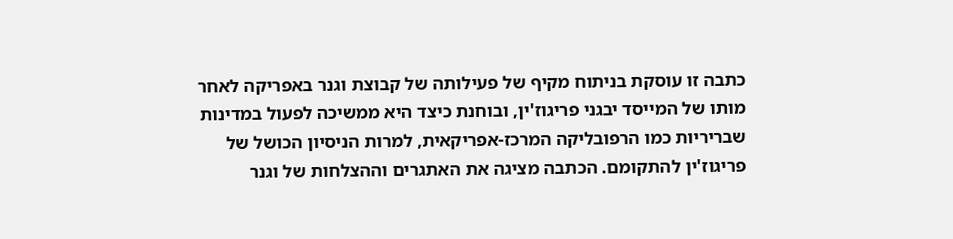כתבה זו עוסקת בניתוח מקיף של פעילותה של קבוצת וגנר באפריקה לאחר מותו של המייסד יבגני פריגוז'ין, ובוחנת כיצד היא ממשיכה לפעול במדינות שבריריות כמו הרפובליקה המרכז-אפריקאית, למרות הניסיון הכושל של פריגוז'ין להתקומם. הכתבה מציגה את האתגרים וההצלחות של וגנר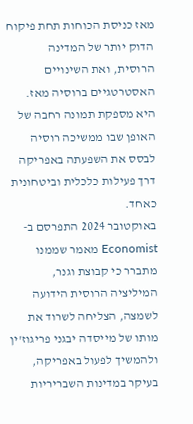מאז כניסת הכוחות תחת פיקוח הדוק יותר של המדינה הרוסית, ואת השינויים האסטרטגיים ברוסיה מאז. היא מספקת תמונה רחבה של האופן שבו ממשיכה רוסיה לבסס את השפעתה באפריקה דרך פעילות כלכלית וביטחונית כאחד.
באוקטובר 2024 התפרסם ב-Economist מאמר שממנו מתברר כי קבוצת וגנר, המיליציה הרוסית הידועה לשמצה, הצליחה לשרוד את מותו של מייסדה יבגני פריגוז'ין ולהמשיך לפעול באפריקה, בעיקר במדינות השבריריות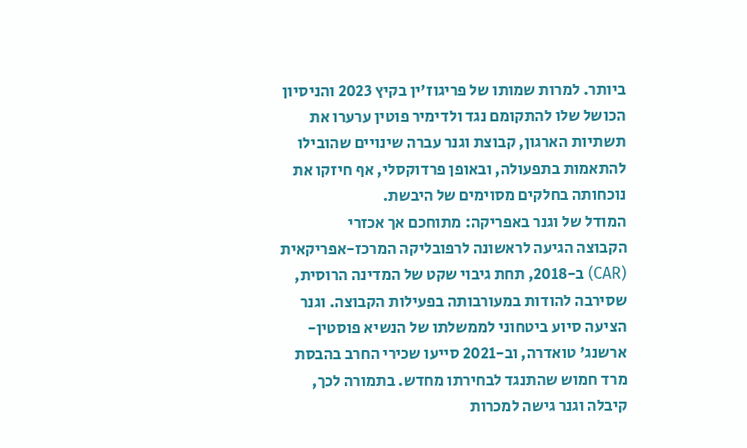ביותר. למרות שמותו של פריגוז'ין בקיץ 2023 והניסיון הכושל שלו להתקומם נגד ולדימיר פוטין ערערו את תשתיות הארגון, קבוצת וגנר עברה שינויים שהובילו להתאמות בתפעולה, ובאופן פרדוקסלי, אף חיזקו את נוכחותה בחלקים מסוימים של היבשת.
המודל של וגנר באפריקה: מתוחכם אך אכזרי
הקבוצה הגיעה לראשונה לרפובליקה המרכז-אפריקאית (CAR) ב-2018, תחת גיבוי שקט של המדינה הרוסית, שסירבה להודות במעורבותה בפעילות הקבוצה. וגנר הציעה סיוע ביטחוני לממשלתו של הנשיא פוסטין-ארשנג' טואדרה, וב-2021 סייעו שכירי החרב בהבסת מרד חמוש שהתנגד לבחירתו מחדש. בתמורה לכך, קיבלה וגנר גישה למכרות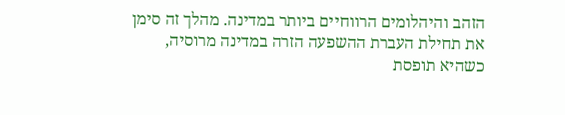הזהב והיהלומים הרווחיים ביותר במדינה. מהלך זה סימן את תחילת העברת ההשפעה הזרה במדינה מרוסיה, כשהיא תופסת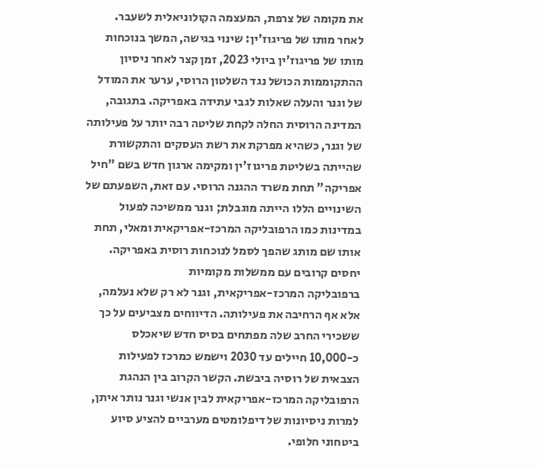את מקומה של צרפת, המעצמה הקולוניאלית לשעבר.
לאחר מותו של פריגוז'ין: שינוי בגישה, המשך בנוכחות
מותו של פריגוז'ין ביולי 2023, זמן קצר לאחר ניסיון ההתקוממות הכושל נגד השלטון הרוסי, ערער את המודל של וגנר והעלה שאלות לגבי עתידה באפריקה. בתגובה, המדינה הרוסית החלה לקחת שליטה רבה יותר על פעילותה של וגנר, כשהיא מפרקת את רשת העסקים והתקשורת שהייתה בשליטת פריגוז'ין ומקימה ארגון חדש בשם "חיל אפריקה" תחת משרד ההגנה הרוסי. עם זאת, השפעתם של השינויים הללו הייתה מוגבלת; וגנר ממשיכה לפעול במדינות כמו הרפובליקה המרכז-אפריקאית ומאלי, תחת אותו שם מותג שהפך לסמל לנוכחות רוסית באפריקה.
יחסים קרובים עם ממשלות מקומיות
ברפובליקה המרכז-אפריקאית, וגנר לא רק שלא נעלמה, אלא אף הרחיבה את פעילותה. הדיווחים מצביעים על כך ששכירי החרב שלה מפתחים בסיס חדש שיאכלס כ-10,000 חיילים עד 2030 וישמש כמרכז לפעילות הצבאית של רוסיה ביבשת. הקשר הקרוב בין הנהגת הרפובליקה המרכז-אפריקאית לבין אנשי וגנר נותר איתן, למרות ניסיונות של דיפלומטים מערביים להציע סיוע ביטחוני חלופי.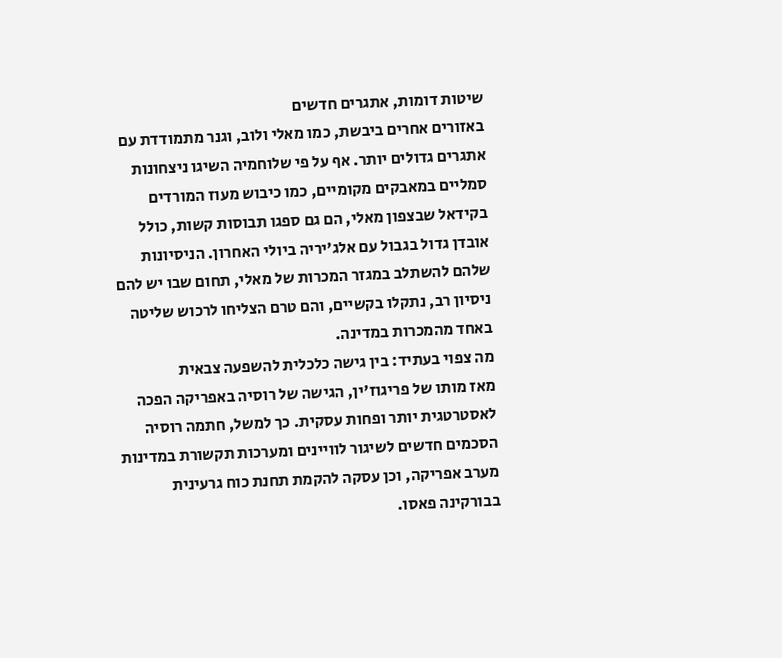שיטות דומות, אתגרים חדשים
באזורים אחרים ביבשת, כמו מאלי ולוב, וגנר מתמודדת עם אתגרים גדולים יותר. אף על פי שלוחמיה השיגו ניצחונות סמליים במאבקים מקומיים, כמו כיבוש מעוז המורדים בקידאל שבצפון מאלי, הם גם ספגו תבוסות קשות, כולל אובדן גדול בגבול עם אלג'יריה ביולי האחרון. הניסיונות שלהם להשתלב במגזר המכרות של מאלי, תחום שבו יש להם ניסיון רב, נתקלו בקשיים, והם טרם הצליחו לרכוש שליטה באחד מהמכרות במדינה.
מה צפוי בעתיד: בין גישה כלכלית להשפעה צבאית
מאז מותו של פריגוז'ין, הגישה של רוסיה באפריקה הפכה לאסטרטגית יותר ופחות עסקית. כך למשל, חתמה רוסיה הסכמים חדשים לשיגור לוויינים ומערכות תקשורת במדינות מערב אפריקה, וכן עסקה להקמת תחנת כוח גרעינית בבורקינה פאסו.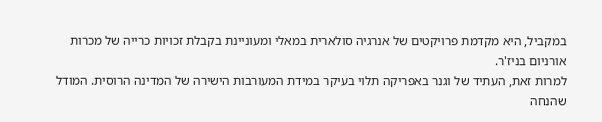במקביל, היא מקדמת פרויקטים של אנרגיה סולארית במאלי ומעוניינת בקבלת זכויות כרייה של מכרות אורניום בניז'ר.
למרות זאת, העתיד של וגנר באפריקה תלוי בעיקר במידת המעורבות הישירה של המדינה הרוסית. המודל שהנחה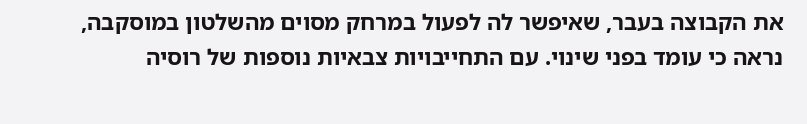את הקבוצה בעבר, שאיפשר לה לפעול במרחק מסוים מהשלטון במוסקבה, נראה כי עומד בפני שינוי. עם התחייבויות צבאיות נוספות של רוסיה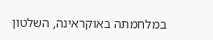במלחמתה באוקראינה, השלטון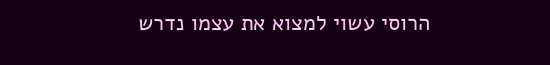הרוסי עשוי למצוא את עצמו נדרש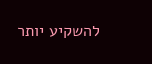להשקיע יותר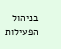בניהול הפעילות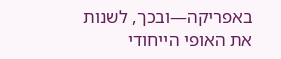באפריקה—ובכך, לשנות את האופי הייחודי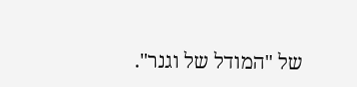של "המודל של וגנר".